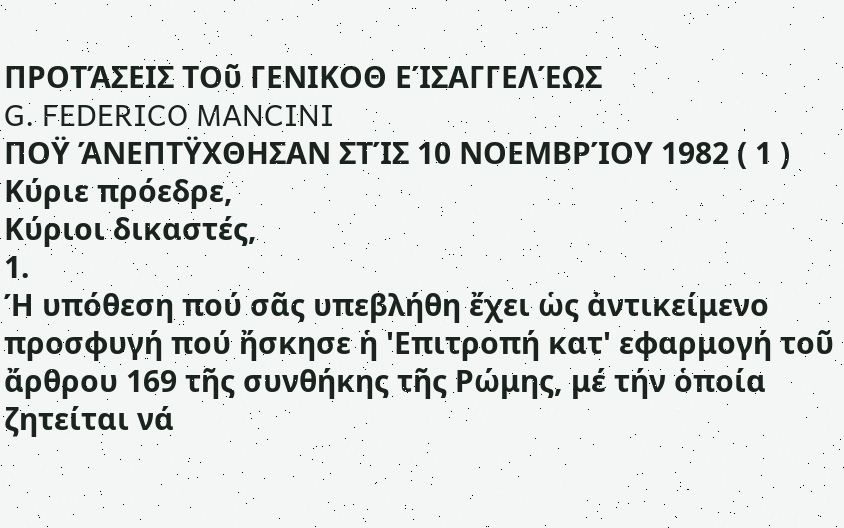ΠΡΟΤΆΣΕΙΣ ΤΟῦ ΓΕΝΙΚΟΘ ΕΊΣΑΓΓΕΛΈΩΣ
G. FEDERICO MANCINI
ΠΟΫ ΆΝΕΠΤΫΧΘΗΣΑΝ ΣΤΊΣ 10 ΝΟΕΜΒΡΊΟΥ 1982 ( 1 )
Κύριε πρόεδρε,
Κύριοι δικαστές,
1.
Ή υπόθεση πού σᾶς υπεβλήθη ἔχει ὡς ἀντικείμενο προσφυγή πού ἤσκησε ἡ 'Επιτροπή κατ' εφαρμογή τοῦ ἄρθρου 169 τῆς συνθήκης τῆς Ρώμης, μέ τήν ὁποία ζητείται νά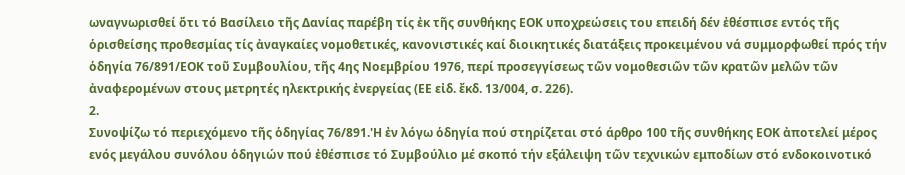ωναγνωρισθεί ὅτι τό Βασίλειο τῆς Δανίας παρέβη τίς ἐκ τῆς συνθήκης ΕΟΚ υποχρεώσεις του επειδή δέν ἐθέσπισε εντός τῆς ὁρισθείσης προθεσμίας τίς ἀναγκαίες νομοθετικές, κανονιστικές καί διοικητικές διατάξεις προκειμένου νά συμμορφωθεί πρός τήν ὁδηγία 76/891/ΕΟΚ τοῦ Συμβουλίου, τῆς 4ης Νοεμβρίου 1976, περί προσεγγίσεως τῶν νομοθεσιῶν τῶν κρατῶν μελῶν τῶν ἀναφερομένων στους μετρητές ηλεκτρικής ἐνεργείας (ΕΕ εἰδ. ἔκδ. 13/004, σ. 226).
2.
Συνοψίζω τό περιεχόμενο τῆς ὁδηγίας 76/891.'Η ἐν λόγω ὁδηγία πού στηρίζεται στό άρθρο 100 τῆς συνθήκης ΕΟΚ ἀποτελεί μέρος ενός μεγάλου συνόλου ὁδηγιών πού ἐθέσπισε τό Συμβούλιο μέ σκοπό τήν εξάλειψη τῶν τεχνικών εμποδίων στό ενδοκοινοτικό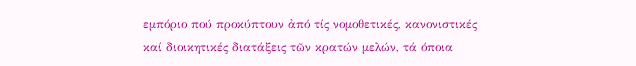εμπόριο πού προκύπτουν ἀπό τίς νομοθετικές, κανονιστικές καί διοικητικές διατάξεις τῶν κρατών μελών, τά όποια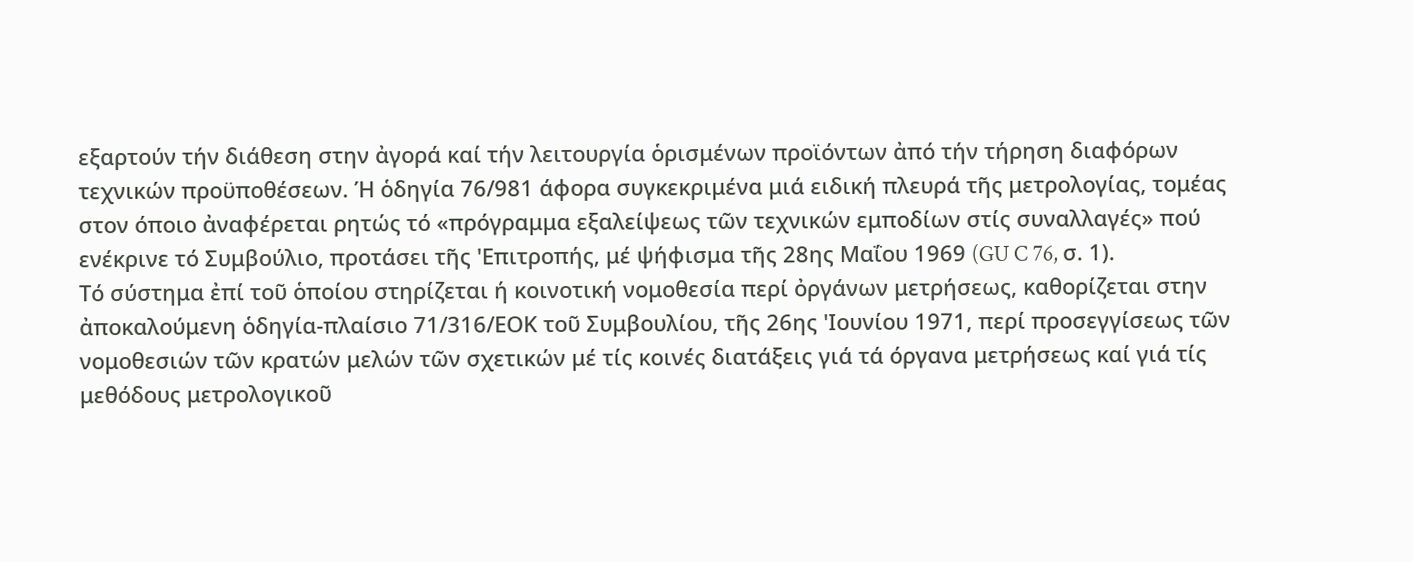εξαρτούν τήν διάθεση στην ἀγορά καί τήν λειτουργία ὁρισμένων προϊόντων ἀπό τήν τήρηση διαφόρων τεχνικών προϋποθέσεων. Ή ὁδηγία 76/981 άφορα συγκεκριμένα μιά ειδική πλευρά τῆς μετρολογίας, τομέας στον όποιο ἀναφέρεται ρητώς τό «πρόγραμμα εξαλείψεως τῶν τεχνικών εμποδίων στίς συναλλαγές» πού ενέκρινε τό Συμβούλιο, προτάσει τῆς 'Επιτροπής, μέ ψήφισμα τῆς 28ης Μαΐου 1969 (GU C 76, σ. 1).
Τό σύστημα ἐπί τοῦ ὁποίου στηρίζεται ή κοινοτική νομοθεσία περί ὀργάνων μετρήσεως, καθορίζεται στην ἀποκαλούμενη ὁδηγία-πλαίσιο 71/316/ΕΟΚ τοῦ Συμβουλίου, τῆς 26ης 'Ιουνίου 1971, περί προσεγγίσεως τῶν νομοθεσιών τῶν κρατών μελών τῶν σχετικών μέ τίς κοινές διατάξεις γιά τά όργανα μετρήσεως καί γιά τίς μεθόδους μετρολογικοῦ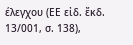έλεγχου (ΕΕ εἰδ. ἔκδ. 13/001, σ. 138),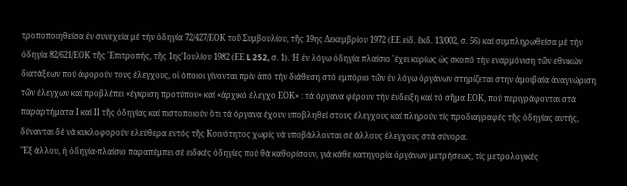τροποποιηθείσα ἐν συνεχεία μέ τήν ὁδηγία 72/427/ΕΟΚ τοῦ Συμβουλίου, τῆς 19ης Δεκεμβρίου 1972 (ΕΕ εἰδ. ἔκδ. 13/002, σ. 56) καί συμπληρωθείσα μέ τήν ὁδηγία 82/621/ΕΟΚ τῆς 'Επιτροπής, τῆς 1ης'Ιουλίου 1982 (ΕΕ L 252, σ. 1). Ή ἐν λόγω ὁδηγία πλαίσιο 'έχει κυρίως ὡς σκοπό τήν εναρμόνιση τῶν εθνικών διατάξεων πού ἀφορούν τους έλεγχους, οἱ όποιοι γίνονται πρίν ἀπό τήν διάθεση στό εμπόριο τῶν ἐν λόγω ὀργάνων στηρίζεται στην ἀμοιβαία ἀναγνώριση τῶν έλεγχων καί προβλέπει «έγκριση προτύπου» καί «ἀρχικό έλεγχο ΕΟΚ» : τά όργανα φέρουν τήν ένδειξη καί τό σῆμα ΕΟΚ, πού περιγράφονται στά παραρτήματα Ι καί ΙΙ τῆς ὁδηγίας καί πιστοποιούν ὅτι τά όργανα έχουν υποβληθεί στους έλεγχους καί πληρούν τίς προδιαγραφές τῆς ὁδηγίας αυτής, δύνανται δέ νά κυκλοφορούν ελεύθερα εντός τῆς Κοινότητος χωρίς νά υποβάλλονται σέ άλλους έλεγχους στά σύνορα.
"Εξ άλλου, ἡ ὁδηγία-πλαίσιο παραπέμπει σέ ειδικές ὁδηγίες πού θά καθορίσουν, γιά κάθε κατηγορία ὁργάνων μετρήσεως, τίς μετρολογικές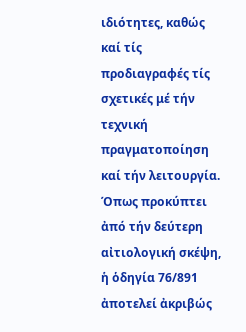ιδιότητες, καθώς καί τίς προδιαγραφές τίς σχετικές μέ τήν τεχνική πραγματοποίηση καί τήν λειτουργία. Όπως προκύπτει ἀπό τήν δεύτερη αἰτιολογική σκέψη, ἡ ὁδηγία 76/891 ἀποτελεί ἀκριβώς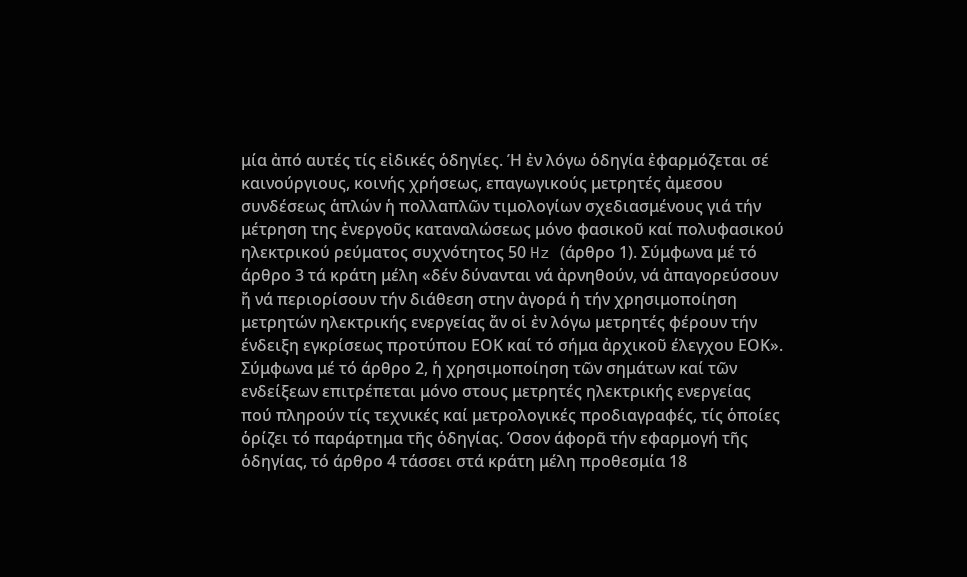μία ἀπό αυτές τίς εἰδικές ὁδηγίες. Ή ἐν λόγω ὁδηγία ἐφαρμόζεται σέ καινούργιους, κοινής χρήσεως, επαγωγικούς μετρητές ἀμεσου συνδέσεως ἁπλών ἡ πολλαπλῶν τιμολογίων σχεδιασμένους γιά τήν μέτρηση της ἐνεργοῦς καταναλώσεως μόνο φασικοῦ καί πολυφασικού ηλεκτρικού ρεύματος συχνότητος 50 Hz (άρθρο 1). Σύμφωνα μέ τό άρθρο 3 τά κράτη μέλη «δέν δύνανται νά ἀρνηθούν, νά ἀπαγορεύσουν ἤ νά περιορίσουν τήν διάθεση στην ἀγορά ἡ τήν χρησιμοποίηση μετρητών ηλεκτρικής ενεργείας ἄν οἱ ἐν λόγω μετρητές φέρουν τήν ένδειξη εγκρίσεως προτύπου ΕΟΚ καί τό σήμα ἀρχικοῦ έλεγχου ΕΟΚ». Σύμφωνα μέ τό άρθρο 2, ἡ χρησιμοποίηση τῶν σημάτων καί τῶν ενδείξεων επιτρέπεται μόνο στους μετρητές ηλεκτρικής ενεργείας πού πληρούν τίς τεχνικές καί μετρολογικές προδιαγραφές, τίς ὁποίες ὁρίζει τό παράρτημα τῆς ὁδηγίας. Όσον άφορᾶ τήν εφαρμογή τῆς ὁδηγίας, τό άρθρο 4 τάσσει στά κράτη μέλη προθεσμία 18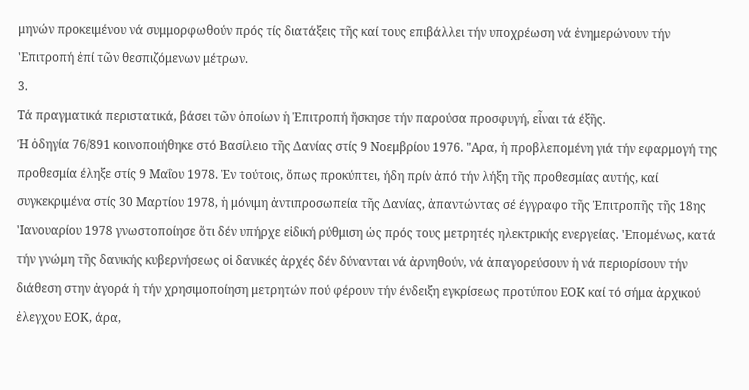μηνών προκειμένου νά συμμορφωθούν πρός τίς διατάξεις τῆς καί τους επιβάλλει τήν υποχρέωση νά ἐνημερώνουν τήν 'Επιτροπή ἐπί τῶν θεσπιζόμενων μέτρων.
3.
Τά πραγματικά περιστατικά, βάσει τῶν ὁποίων ἡ Ἐπιτροπή ἤσκησε τήν παρούσα προσφυγή, εἶναι τά έξῆς.
Ή ὁδηγία 76/891 κοινοποιήθηκε στό Βασίλειο τῆς Δανίας στίς 9 Νοεμβρίου 1976. "Αρα, ἡ προβλεπομένη γιά τήν εφαρμογή της προθεσμία έληξε στίς 9 Μαΐου 1978. Ἐν τούτοις, ὅπως προκύπτει, ήδη πρίν ἀπό τήν λήξη τῆς προθεσμίας αυτής, καί συγκεκριμένα στίς 30 Μαρτίου 1978, ἡ μόνιμη ἀντιπροσωπεία τῆς Δανίας, ἀπαντώντας σέ έγγραφο τῆς Ἐπιτροπῆς τῆς 18ης 'Ιανουαρίου 1978 γνωστοποίησε ὅτι δέν υπήρχε εἰδική ρύθμιση ὡς πρός τους μετρητές ηλεκτρικής ενεργείας. 'Επομένως, κατά τήν γνώμη τῆς δανικής κυβερνήσεως οἱ δανικές ἀρχές δέν δύνανται νά ἀρνηθούν, νά ἀπαγορεύσουν ἡ νά περιορίσουν τήν διάθεση στην ἀγορά ἡ τήν χρησιμοποίηση μετρητών πού φέρουν τήν ένδειξη εγκρίσεως προτύπου ΕΟΚ καί τό σήμα ἀρχικού ἐλεγχου ΕΟΚ, άρα,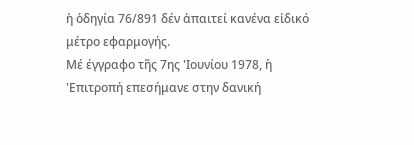ἡ ὁδηγία 76/891 δέν ἀπαιτεί κανένα εἰδικό μέτρο εφαρμογής.
Μέ έγγραφο τῆς 7ης 'Ιουνίου 1978, ἡ 'Επιτροπή επεσήμανε στην δανική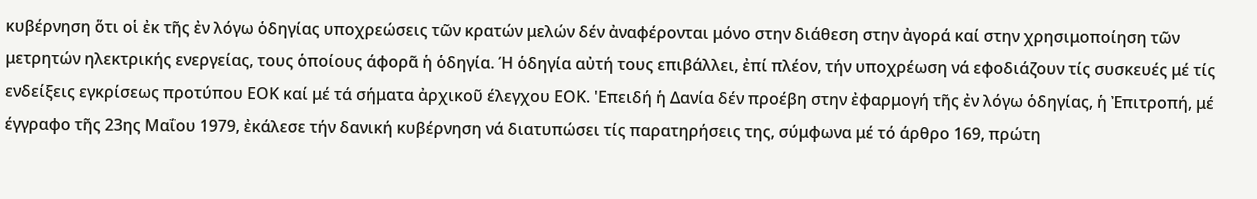κυβέρνηση ὅτι οἱ ἐκ τῆς ἐν λόγω ὁδηγίας υποχρεώσεις τῶν κρατών μελών δέν ἀναφέρονται μόνο στην διάθεση στην ἀγορά καί στην χρησιμοποίηση τῶν μετρητών ηλεκτρικής ενεργείας, τους ὁποίους άφορᾶ ἡ ὁδηγία. Ή ὁδηγία αὐτή τους επιβάλλει, ἐπί πλέον, τήν υποχρέωση νά εφοδιάζουν τίς συσκευές μέ τίς ενδείξεις εγκρίσεως προτύπου ΕΟΚ καί μέ τά σήματα ἀρχικοῦ έλεγχου ΕΟΚ. 'Επειδή ἡ Δανία δέν προέβη στην ἐφαρμογή τῆς ἐν λόγω ὁδηγίας, ἡ Ἐπιτροπή, μέ έγγραφο τῆς 23ης Μαΐου 1979, ἐκάλεσε τήν δανική κυβέρνηση νά διατυπώσει τίς παρατηρήσεις της, σύμφωνα μέ τό άρθρο 169, πρώτη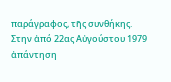παράγραφος, τῆς συνθήκης.
Στην ἀπό 22ας Αὐγούστου 1979 ἀπάντηση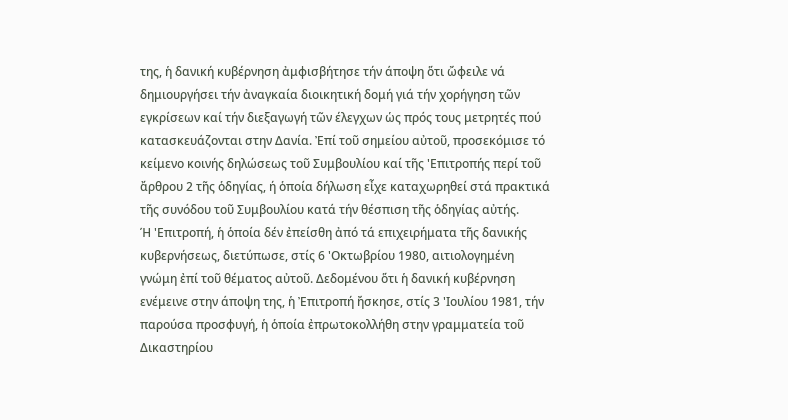της, ἡ δανική κυβέρνηση ἀμφισβήτησε τήν άποψη ὅτι ὤφειλε νά δημιουργήσει τήν ἀναγκαία διοικητική δομή γιά τήν χορήγηση τῶν εγκρίσεων καί τήν διεξαγωγή τῶν έλεγχων ὡς πρός τους μετρητές πού κατασκευάζονται στην Δανία. Ἐπί τοῦ σημείου αὐτοῦ, προσεκόμισε τό κείμενο κοινής δηλώσεως τοῦ Συμβουλίου καί τῆς 'Επιτροπής περί τοῦ ἄρθρου 2 τῆς ὁδηγίας, ή ὁποία δήλωση εἶχε καταχωρηθεί στά πρακτικά τῆς συνόδου τοῦ Συμβουλίου κατά τήν θέσπιση τῆς ὁδηγίας αὐτής.
Ή 'Επιτροπή, ἡ ὁποία δέν ἐπείσθη ἀπό τά επιχειρήματα τῆς δανικής κυβερνήσεως, διετύπωσε, στίς 6 'Οκτωβρίου 1980, αιτιολογημένη γνώμη ἐπί τοῦ θέματος αὐτοῦ. Δεδομένου ὅτι ἡ δανική κυβέρνηση ενέμεινε στην άποψη της, ἡ Ἐπιτροπή ἤσκησε, στίς 3 'Ιουλίου 1981, τήν παρούσα προσφυγή, ἡ ὁποία ἐπρωτοκολλήθη στην γραμματεία τοῦ Δικαστηρίου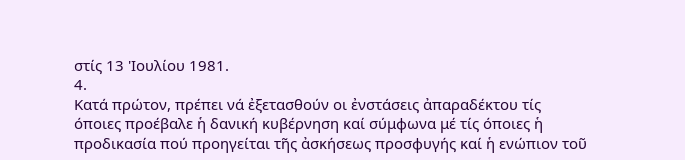στίς 13 'Ιουλίου 1981.
4.
Κατά πρώτον, πρέπει νά ἐξετασθούν οι ἐνστάσεις ἀπαραδέκτου τίς όποιες προέβαλε ἡ δανική κυβέρνηση καί σύμφωνα μέ τίς όποιες ἡ προδικασία πού προηγείται τῆς ἀσκήσεως προσφυγής καί ἡ ενώπιον τοῦ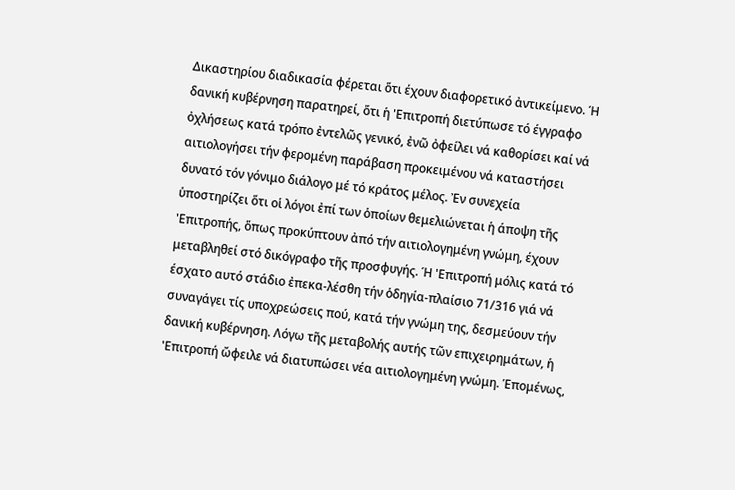Δικαστηρίου διαδικασία φέρεται ὅτι έχουν διαφορετικό ἀντικείμενο. Ή δανική κυβέρνηση παρατηρεί, ὅτι ἡ 'Επιτροπή διετύπωσε τό έγγραφο ὀχλήσεως κατά τρόπο ἐντελῶς γενικό, ἐνῶ ὀφείλει νά καθορίσει καί νά αιτιολογήσει τήν φερομένη παράβαση προκειμένου νά καταστήσει δυνατό τόν γόνιμο διάλογο μέ τό κράτος μέλος. Ἐν συνεχεία ὑποστηρίζει ὅτι οἱ λόγοι ἐπί των ὁποίων θεμελιώνεται ἡ άποψη τῆς 'Επιτροπής, ὅπως προκύπτουν ἀπό τήν αιτιολογημένη γνώμη, έχουν μεταβληθεί στό δικόγραφο τῆς προσφυγής. Ή 'Επιτροπή μόλις κατά τό έσχατο αυτό στάδιο ἐπεκα-λέσθη τήν ὁδηγία-πλαίσιο 71/316 γιά νά συναγάγει τίς υποχρεώσεις πού, κατά τήν γνώμη της, δεσμεύουν τήν δανική κυβέρνηση. Λόγω τῆς μεταβολής αυτής τῶν επιχειρημάτων, ἡ 'Επιτροπή ὤφειλε νά διατυπώσει νέα αιτιολογημένη γνώμη. Ἑπομένως,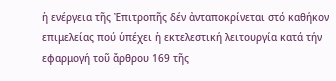ἡ ενέργεια τῆς Ἐπιτροπῆς δέν ἀνταποκρίνεται στό καθήκον επιμελείας πού ὑπέχει ἡ εκτελεστική λειτουργία κατά τήν εφαρμογή τοῦ ἄρθρου 169 τῆς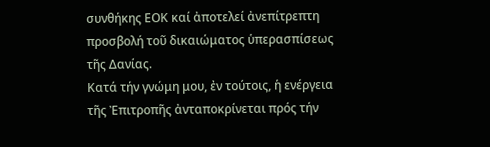συνθήκης ΕΟΚ καί ἀποτελεί ἀνεπίτρεπτη προσβολή τοῦ δικαιώματος ὑπερασπίσεως τῆς Δανίας.
Κατά τήν γνώμη μου, ἐν τούτοις, ἡ ενέργεια τῆς Ἐπιτροπῆς ἀνταποκρίνεται πρός τήν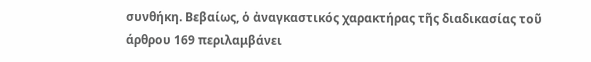συνθήκη. Βεβαίως, ὁ ἀναγκαστικός χαρακτήρας τῆς διαδικασίας τοῦ άρθρου 169 περιλαμβάνει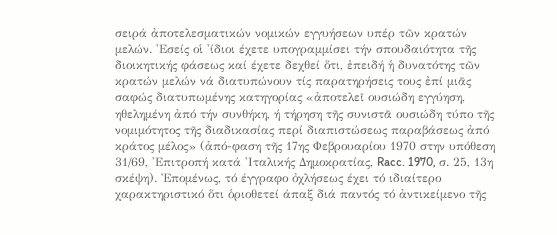σειρά ἀποτελεσματικών νομικών εγγυήσεων υπέρ τῶν κρατών μελών. 'Εσείς οἱ 'ίδιοι έχετε υπογραμμίσει τήν σπουδαιότητα τῆς διοικητικής φάσεως καί έχετε δεχθεί ὅτι, ἐπειδή ἡ δυνατότης τῶν κρατών μελών νά διατυπώνουν τίς παρατηρήσεις τους ἐπί μιᾶς σαφώς διατυπωμένης κατηγορίας «ἀποτελεῖ ουσιώδη εγγύηση, ηθελημένη ἀπό τήν συνθήκη, ή τήρηση τῆς συνιστᾶ ουσιώδη τύπο τῆς νομιμότητος τῆς διαδικασίας περί διαπιστώσεως παραβάσεως ἀπό κράτος μέλος» (ἀπό-φαση τῆς 17ης Φεβρουαρίου 1970 στην υπόθεση 31/69, 'Επιτροπή κατά 'Ιταλικής Δημοκρατίας, Racc. 1970, σ. 25, 13η σκέψη). Ἐπομένως, τό έγγραφο ὀχλήσεως έχει τό ιδιαίτερο χαρακτηριστικό ὅτι ὁριοθετεί άπαξ διά παντός τό ἀντικείμενο τῆς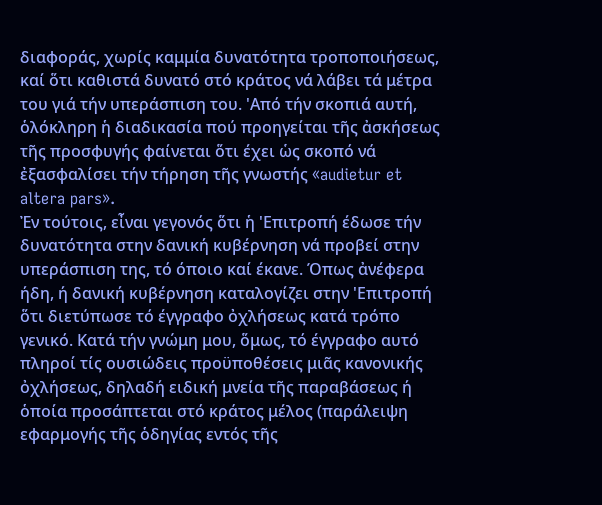διαφοράς, χωρίς καμμία δυνατότητα τροποποιήσεως, καί ὅτι καθιστά δυνατό στό κράτος νά λάβει τά μέτρα του γιά τήν υπεράσπιση του. 'Από τήν σκοπιά αυτή, ὁλόκληρη ἡ διαδικασία πού προηγείται τῆς ἀσκήσεως τῆς προσφυγής φαίνεται ὅτι έχει ὡς σκοπό νά ἐξασφαλίσει τήν τήρηση τῆς γνωστής «audietur et altera pars».
Ἐν τούτοις, εἶναι γεγονός ὅτι ἡ 'Επιτροπή έδωσε τήν δυνατότητα στην δανική κυβέρνηση νά προβεί στην υπεράσπιση της, τό όποιο καί έκανε. Όπως ἀνέφερα ήδη, ή δανική κυβέρνηση καταλογίζει στην 'Επιτροπή ὅτι διετύπωσε τό έγγραφο ὀχλήσεως κατά τρόπο γενικό. Κατά τήν γνώμη μου, ὅμως, τό έγγραφο αυτό πληροί τίς ουσιώδεις προϋποθέσεις μιᾶς κανονικής ὀχλήσεως, δηλαδή ειδική μνεία τῆς παραβάσεως ή ὁποία προσάπτεται στό κράτος μέλος (παράλειψη εφαρμογής τῆς ὁδηγίας εντός τῆς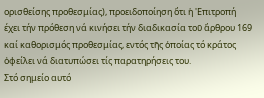ορισθείσης προθεσμίας), προειδοποίηση ὅτι ἡ 'Επιτροπή έχει τήν πρόθεση νά κινήσει τήν διαδικασία τοῦ ἄρθρου 169 καί καθορισμός προθεσμίας, εντός τῆς ὁποίας τό κράτος ὀφείλει νά διατυπώσει τίς παρατηρήσεις του.
Στό σημείο αυτό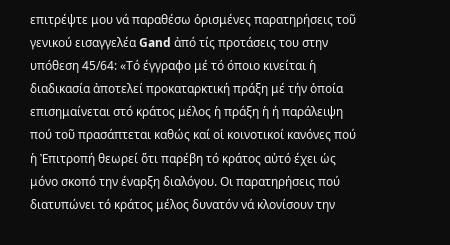επιτρέψτε μου νά παραθέσω ὁρισμένες παρατηρήσεις τοῦ γενικού εισαγγελέα Gand ἀπό τίς προτάσεις του στην υπόθεση 45/64: «Τό έγγραφο μέ τό όποιο κινείται ἡ διαδικασία ἀποτελεί προκαταρκτική πράξη μέ τήν ὁποία επισημαίνεται στό κράτος μέλος ἡ πράξη ἡ ή παράλειψη πού τοῦ πρασάπτεται καθώς καί οἱ κοινοτικοί κανόνες πού ἡ Ἐπιτροπή θεωρεί ὅτι παρέβη τό κράτος αὐτό έχει ὡς μόνο σκοπό την έναρξη διαλόγου. Οι παρατηρήσεις πού διατυπώνει τό κράτος μέλος δυνατόν νά κλονίσουν την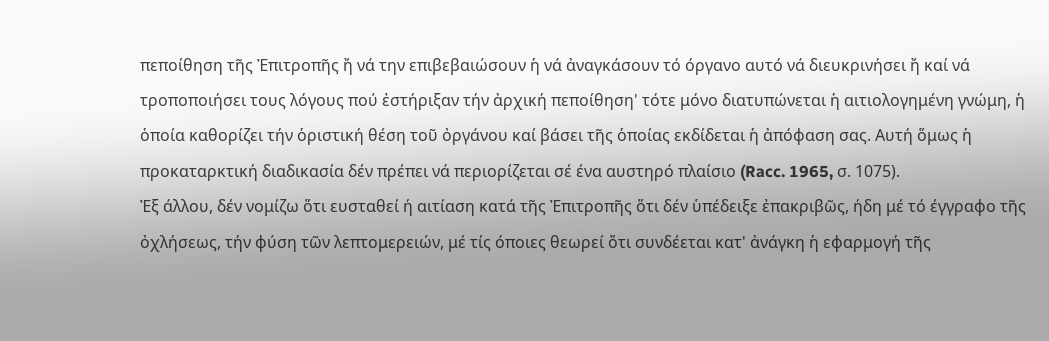πεποίθηση τῆς Ἐπιτροπῆς ἤ νά την επιβεβαιώσουν ἡ νά ἀναγκάσουν τό όργανο αυτό νά διευκρινήσει ἤ καί νά τροποποιήσει τους λόγους πού ἐστήριξαν τήν ἀρχική πεποίθηση' τότε μόνο διατυπώνεται ἡ αιτιολογημένη γνώμη, ἡ ὁποία καθορίζει τήν ὁριστική θέση τοῦ ὀργάνου καί βάσει τῆς ὁποίας εκδίδεται ἡ ἀπόφαση σας. Αυτή ὅμως ἡ προκαταρκτική διαδικασία δέν πρέπει νά περιορίζεται σέ ένα αυστηρό πλαίσιο (Racc. 1965, σ. 1075).
Ἐξ άλλου, δέν νομίζω ὅτι ευσταθεί ή αιτίαση κατά τῆς Ἐπιτροπῆς ὅτι δέν ὑπέδειξε ἐπακριβῶς, ήδη μέ τό έγγραφο τῆς ὀχλήσεως, τήν φύση τῶν λεπτομερειών, μέ τίς όποιες θεωρεί ὅτι συνδέεται κατ' ἀνάγκη ἡ εφαρμογή τῆς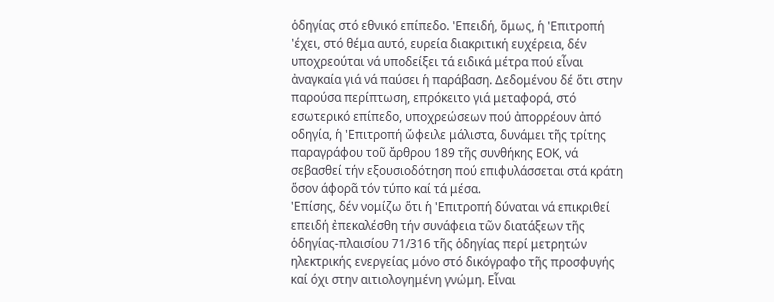ὁδηγίας στό εθνικό επίπεδο. 'Επειδή, ὅμως, ἡ 'Επιτροπή 'έχει, στό θέμα αυτό, ευρεία διακριτική ευχέρεια, δέν υποχρεούται νά υποδείξει τά ειδικά μέτρα πού εἶναι ἀναγκαία γιά νά παύσει ἡ παράβαση. Δεδομένου δέ ὅτι στην παρούσα περίπτωση, επρόκειτο γιά μεταφορά, στό εσωτερικό επίπεδο, υποχρεώσεων πού ἀπορρέουν ἀπό οδηγία, ἡ 'Επιτροπή ὤφειλε μάλιστα, δυνάμει τῆς τρίτης παραγράφου τοῦ ἄρθρου 189 τῆς συνθήκης ΕΟΚ, νά σεβασθεί τήν εξουσιοδότηση πού επιφυλάσσεται στά κράτη ὅσον άφορᾶ τόν τύπο καί τά μέσα.
'Επίσης, δέν νομίζω ὅτι ἡ 'Επιτροπή δύναται νά επικριθεί επειδή ἐπεκαλέσθη τήν συνάφεια τῶν διατάξεων τῆς ὁδηγίας-πλαισίου 71/316 τῆς ὁδηγίας περί μετρητών ηλεκτρικής ενεργείας μόνο στό δικόγραφο τῆς προσφυγής καί όχι στην αιτιολογημένη γνώμη. Εἶναι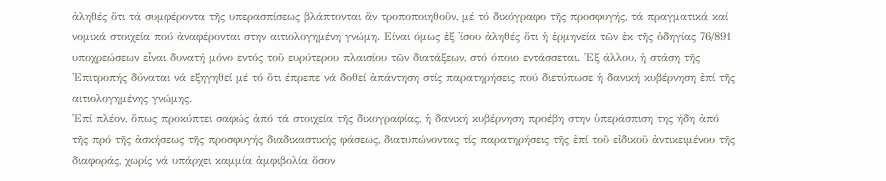ἀληθές ὅτι τά συμφέροντα τῆς υπερασπίσεως βλάπτονται ἄν τροποποιηθοῦν, μέ τό δικόγραφο τῆς προσφυγής, τά πραγματικά καί νομικά στοιχεία πού ἀναφέρονται στην αιτιολογημένη γνώμη. Είναι όμως ἐξ 'ίσου ἀληθές ὅτι ἡ ἑρμηνεία τῶν ἐκ τῆς ὁδηγίας 76/891 υποχρεώσεων εἶναι δυνατή μόνο εντός τοῦ ευρύτερου πλαισίου τῶν διατάξεων, στό όποιο εντάσσεται. Ἐξ άλλου, ἡ στάση τῆς 'Επιτροπής δύναται νά εξηγηθεί μέ τό ὅτι έπρεπε νά δοθεί ἀπάντηση στίς παρατηρήσεις πού διετύπωσε ἡ δανική κυβέρνηση ἐπί τῆς αιτιολογημένης γνώμης.
Ἐπί πλέον, ὅπως προκύπτει σαφώς ἀπό τά στοιχεία τῆς δικογραφίας, ἡ δανική κυβέρνηση προέβη στην ὑπεράσπιση της ήδη ἀπό τῆς πρό τῆς ἀσκήσεως τῆς προσφυγής διαδικαστικής φάσεως, διατυπώνοντας τίς παρατηρήσεις τῆς ἐπί τοῦ εἰδικοῦ ἀντικειμένου τῆς διαφοράς, χωρίς νά υπάρχει καμμία ἀμφιβολία ὅσον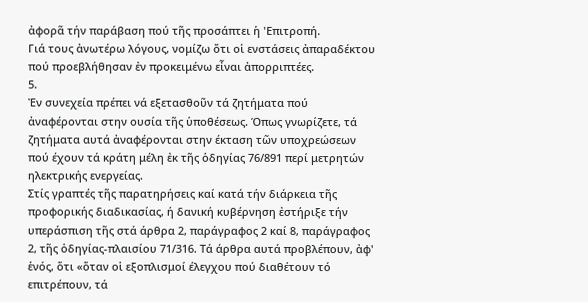ἀφορᾶ τήν παράβαση πού τῆς προσάπτει ἡ 'Επιτροπή.
Γιά τους ἀνωτέρω λόγους, νομίζω ὅτι οἱ ενστάσεις ἀπαραδέκτου πού προεβλήθησαν ἐν προκειμένω εἶναι ἀπορριπτέες.
5.
Ἐν συνεχεία πρέπει νά εξετασθοῦν τά ζητήματα πού ἀναφέρονται στην ουσία τῆς ὑποθέσεως. Όπως γνωρίζετε, τά ζητήματα αυτά ἀναφέρονται στην έκταση τῶν υποχρεώσεων πού έχουν τά κράτη μέλη ἐκ τῆς ὁδηγίας 76/891 περί μετρητών ηλεκτρικής ενεργείας.
Στίς γραπτές τῆς παρατηρήσεις καί κατά τήν διάρκεια τῆς προφορικής διαδικασίας, ή δανική κυβέρνηση ἐστήριξε τήν υπεράσπιση τῆς στά άρθρα 2, παράγραφος 2 καί 8, παράγραφος 2, τῆς ὁδηγίας-πλαισίου 71/316. Τά άρθρα αυτά προβλέπουν, ἀφ' ἑνός, ὅτι «ὅταν οἱ εξοπλισμοί έλεγχου πού διαθέτουν τό επιτρέπουν, τά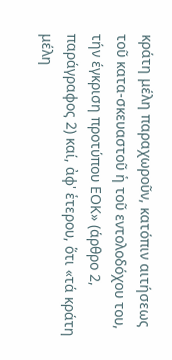κράτη μέλη παραχωροῦν, κατόπιν αιτήσεως τοῦ κατα-σκευαστοῦ ἡ τοῦ εντολοδόχου του, τήν έγκριση προτύπου ΕΟΚ» (άρθρο 2, παράγραφος 2) καί, ἀφ' ἑτερου, ὅτι «τά κράτη μέλη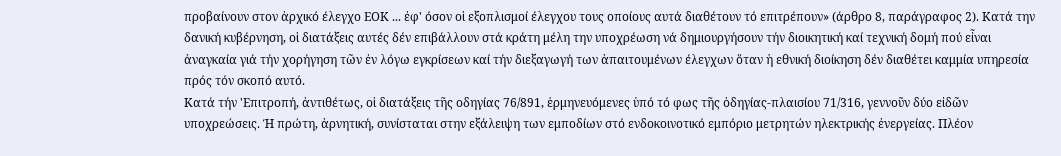προβαίνουν στον ἀρχικό έλεγχο ΕΟΚ ... ἐφ' όσον οἱ εξοπλισμοί έλεγχου τους οποίους αυτά διαθέτουν τό επιτρέπουν» (άρθρο 8, παράγραφος 2). Κατά την δανική κυβέρνηση, οἱ διατάξεις αυτές δέν επιβάλλουν στά κράτη μέλη την υποχρέωση νά δημιουργήσουν τήν διοικητική καί τεχνική δομή πού εἶναι ἀναγκαία γιά τήν χορήγηση τῶν ἐν λόγω εγκρίσεων καί τήν διεξαγωγή των ἀπαιτουμένων έλεγχων ὅταν ἡ εθνική διοίκηση δέν διαθέτει καμμία υπηρεσία πρός τόν σκοπό αυτό.
Κατά τήν 'Επιτροπή, ἀντιθέτως, οἱ διατάξεις τῆς οδηγίας 76/891, ἑρμηνευόμενες ὑπό τό φως τῆς ὁδηγίας-πλαισίου 71/316, γεννοῦν δύο εἰδῶν υποχρεώσεις. Ή πρώτη, ἀρνητική, συνίσταται στην εξάλειψη των εμποδίων στό ενδοκοινοτικό εμπόριο μετρητών ηλεκτρικής ἐνεργείας. Πλέον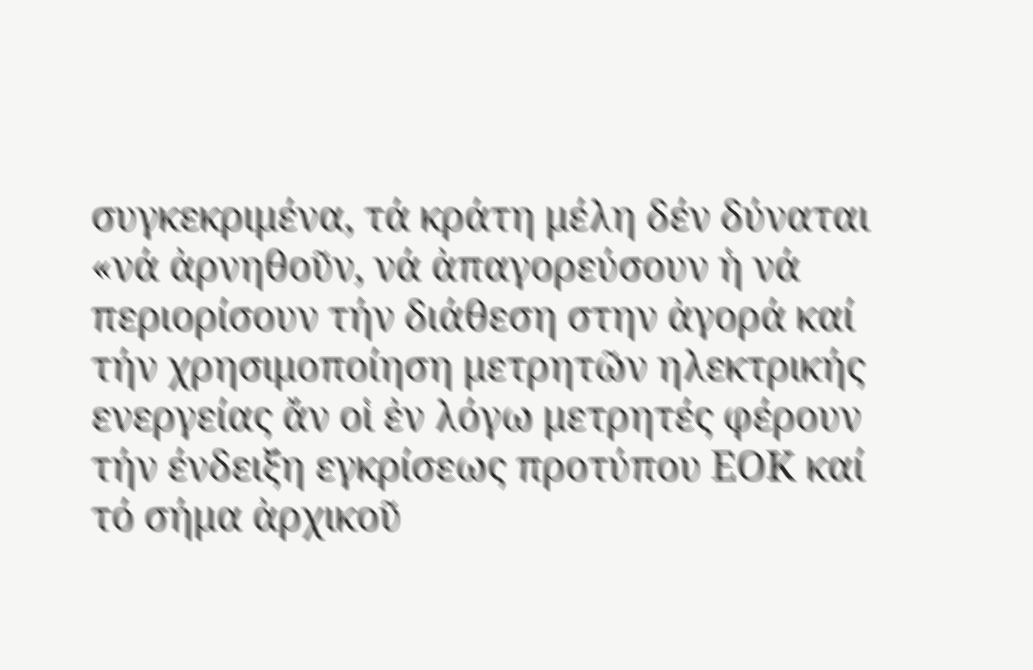συγκεκριμένα, τά κράτη μέλη δέν δύναται «νά ἀρνηθοῦν, νά ἀπαγορεύσουν ἡ νά περιορίσουν τήν διάθεση στην ἀγορά καί τήν χρησιμοποίηση μετρητῶν ηλεκτρικής ενεργείας ἄν οἱ ἐν λόγω μετρητές φέρουν τήν ένδειξη εγκρίσεως προτύπου ΕΟΚ καί τό σήμα ἀρχικοῦ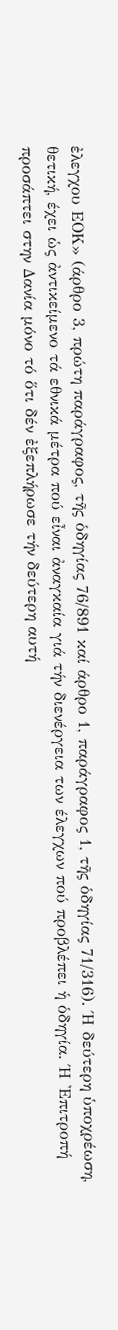ἐλεγχου ΕΟΚ» (άρθρο 3, πρώτη παράγραφος, τῆς ὁδηγίας 76/891 καί άρθρο 1, παράγραφος 1, τῆς ὁδηγίας 71/316). Ή δεύτερη ὑποχρέωση, θετική, έχει ὡς ἀντικείμενο τά εθνικά μέτρα πού εἶναι ἀναγκαία γιά τήν διενέργεια των έλεγχων πού προβλέπει ἡ ὁδηγία. Ή 'Επιτροπή προσάπτει στην Δανία μόνο τό ὅτι δέν ἐξεπλήρωσε τήν δεύτερη αυτή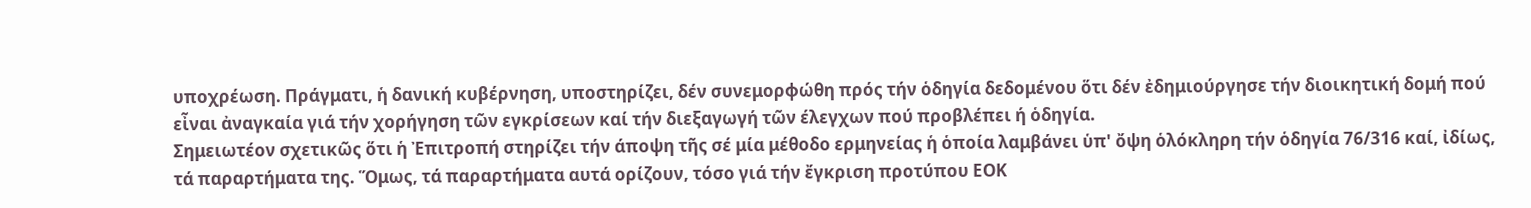υποχρέωση. Πράγματι, ἡ δανική κυβέρνηση, υποστηρίζει, δέν συνεμορφώθη πρός τήν ὁδηγία δεδομένου ὅτι δέν ἐδημιούργησε τήν διοικητική δομή πού εἶναι ἀναγκαία γιά τήν χορήγηση τῶν εγκρίσεων καί τήν διεξαγωγή τῶν έλεγχων πού προβλέπει ή ὁδηγία.
Σημειωτέον σχετικῶς ὅτι ἡ Ἐπιτροπή στηρίζει τήν άποψη τῆς σέ μία μέθοδο ερμηνείας ἡ ὁποία λαμβάνει ὑπ' ὄψη ὁλόκληρη τήν ὁδηγία 76/316 καί, ἰδίως, τά παραρτήματα της. Ὅμως, τά παραρτήματα αυτά ορίζουν, τόσο γιά τήν ἔγκριση προτύπου ΕΟΚ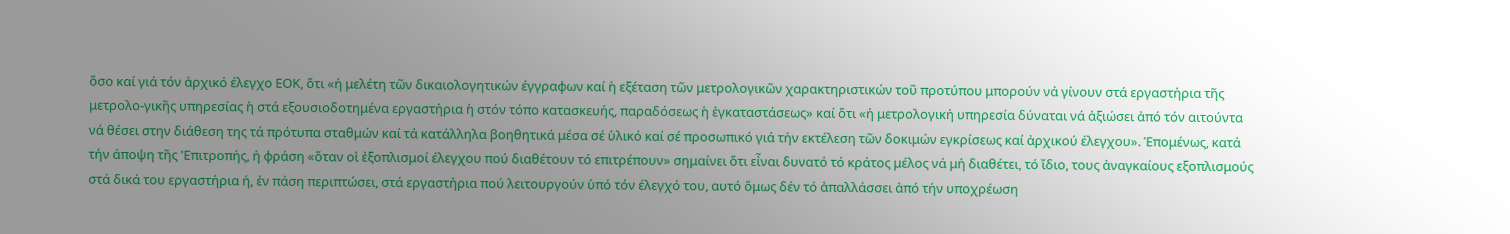ὅσο καί γιά τόν ἀρχικό έλεγχο ΕΟΚ, ὅτι «ή μελέτη τῶν δικαιολογητικών έγγραφων καί ἡ εξέταση τῶν μετρολογικῶν χαρακτηριστικών τοῦ προτύπου μπορούν νά γίνουν στά εργαστήρια τῆς μετρολο-γικῆς υπηρεσίας ἡ στά εξουσιοδοτημένα εργαστήρια ἡ στόν τόπο κατασκευής, παραδόσεως ἡ ἐγκαταστάσεως» καί ὅτι «ή μετρολογική υπηρεσία δύναται νά ἀξιώσει ἀπό τόν αιτούντα νά θέσει στην διάθεση της τά πρότυπα σταθμών καί τά κατάλληλα βοηθητικά μέσα σέ ὑλικό καί σέ προσωπικό γιά τήν εκτέλεση τῶν δοκιμών εγκρίσεως καί ἀρχικού έλεγχου». Ἑπομένως, κατά τήν άποψη τῆς 'Επιτροπής, ή φράση «ὅταν οἱ ἐξοπλισμοί έλεγχου πού διαθέτουν τό επιτρέπουν» σημαίνει ὅτι εἶναι δυνατό τό κράτος μέλος νά μή διαθέτει, τό ἴδιο, τους ἀναγκαίους εξοπλισμούς στά δικά του εργαστήρια ή, ἐν πάση περιπτώσει, στά εργαστήρια πού λειτουργούν ὑπό τόν έλεγχό του, αυτό ὅμως δέν τό ἀπαλλάσσει ἀπό τήν υποχρέωση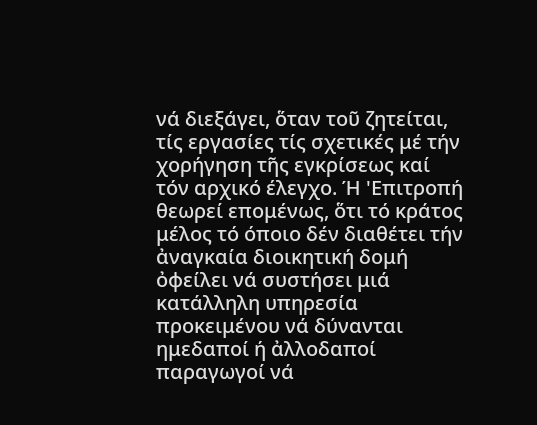νά διεξάγει, ὅταν τοῦ ζητείται, τίς εργασίες τίς σχετικές μέ τήν χορήγηση τῆς εγκρίσεως καί τόν αρχικό έλεγχο. Ή 'Επιτροπή θεωρεί επομένως, ὅτι τό κράτος μέλος τό όποιο δέν διαθέτει τήν ἀναγκαία διοικητική δομή ὀφείλει νά συστήσει μιά κατάλληλη υπηρεσία προκειμένου νά δύνανται ημεδαποί ή ἀλλοδαποί παραγωγοί νά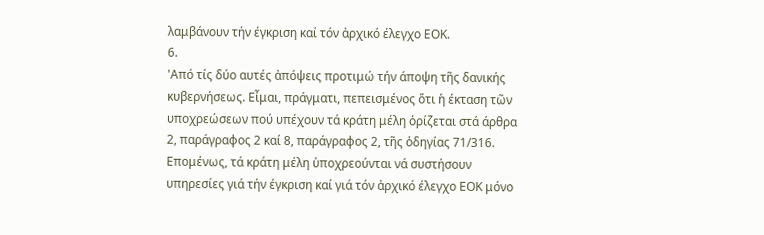λαμβάνουν τήν έγκριση καί τόν ἀρχικό έλεγχο ΕΟΚ.
6.
'Από τίς δύο αυτές ἀπόψεις προτιμώ τήν άποψη τῆς δανικής κυβερνήσεως. Εἶμαι, πράγματι, πεπεισμένος ὅτι ἡ έκταση τῶν υποχρεώσεων πού υπέχουν τά κράτη μέλη ὁρίζεται στά άρθρα 2, παράγραφος 2 καί 8, παράγραφος 2, τῆς ὁδηγίας 71/316. Επομένως, τά κράτη μέλη ὑποχρεούνται νά συστήσουν υπηρεσίες γιά τήν έγκριση καί γιά τόν ἀρχικό έλεγχο ΕΟΚ μόνο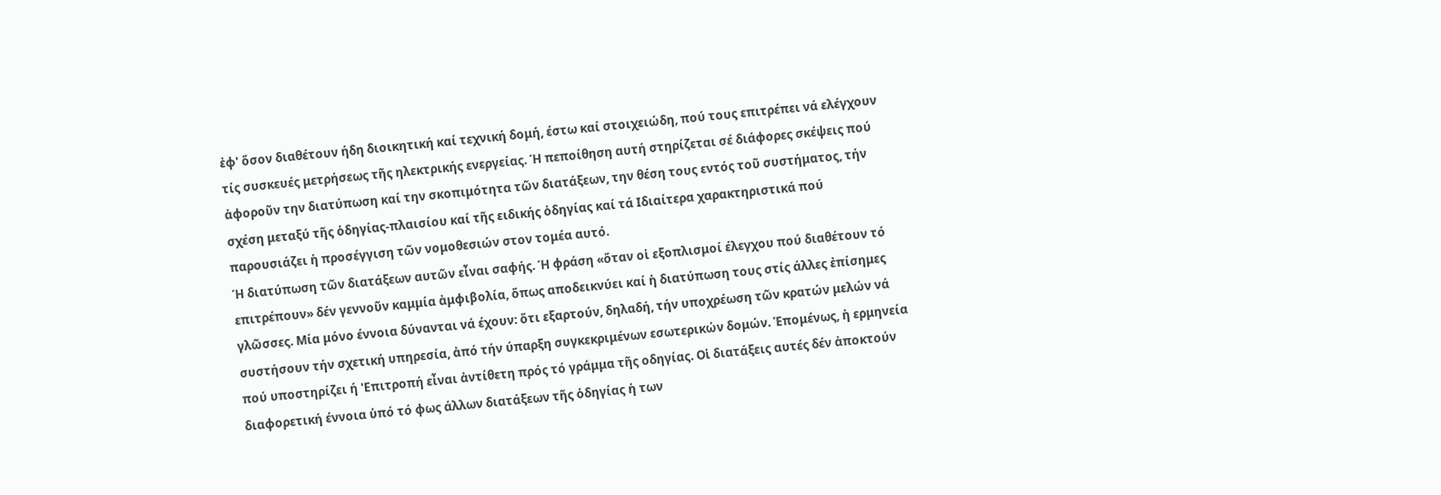ἐφ' ὅσον διαθέτουν ήδη διοικητική καί τεχνική δομή, έστω καί στοιχειώδη, πού τους επιτρέπει νά ελέγχουν τίς συσκευές μετρήσεως τῆς ηλεκτρικής ενεργείας. Ή πεποίθηση αυτή στηρίζεται σέ διάφορες σκέψεις πού ἀφοροῦν την διατύπωση καί την σκοπιμότητα τῶν διατάξεων, την θέση τους εντός τοῦ συστήματος, τήν σχέση μεταξύ τῆς ὁδηγίας-πλαισίου καί τῆς ειδικής ὁδηγίας καί τά Ιδιαίτερα χαρακτηριστικά πού παρουσιάζει ἡ προσέγγιση τῶν νομοθεσιών στον τομέα αυτό.
Ή διατύπωση τῶν διατάξεων αυτῶν εἶναι σαφής. Ή φράση «ὅταν οἱ εξοπλισμοί έλεγχου πού διαθέτουν τό επιτρέπουν» δέν γεννοῦν καμμία ἀμφιβολία, ὅπως αποδεικνύει καί ἡ διατύπωση τους στίς άλλες ἐπίσημες γλῶσσες. Μία μόνο έννοια δύνανται νά έχουν: ὅτι εξαρτούν, δηλαδή, τήν υποχρέωση τῶν κρατών μελών νά συστήσουν τήν σχετική υπηρεσία, ἀπό τήν ύπαρξη συγκεκριμένων εσωτερικών δομών. Ἑπομένως, ἡ ερμηνεία πού υποστηρίζει ή 'Επιτροπή εἶναι ἀντίθετη πρός τό γράμμα τῆς οδηγίας. Οἱ διατάξεις αυτές δέν ἀποκτούν διαφορετική έννοια ὑπό τό φως άλλων διατάξεων τῆς ὁδηγίας ἡ των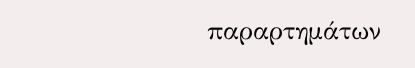παραρτημάτων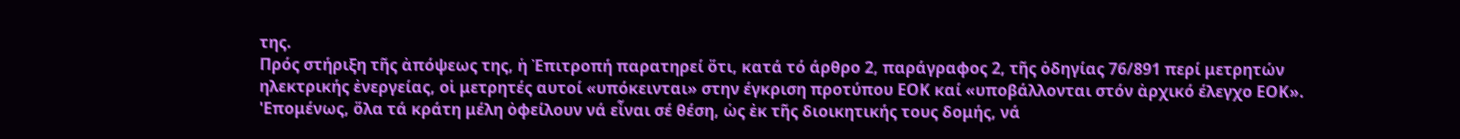της.
Πρός στήριξη τῆς ἀπόψεως της, ἡ Ἐπιτροπή παρατηρεί ὅτι, κατά τό άρθρο 2, παράγραφος 2, τῆς ὁδηγίας 76/891 περί μετρητών ηλεκτρικής ἐνεργείας, οἱ μετρητές αυτοί «υπόκεινται» στην έγκριση προτύπου ΕΟΚ καί «υποβάλλονται στόν ἀρχικό έλεγχο ΕΟΚ». 'Επομένως, ὅλα τά κράτη μέλη ὀφείλουν νά εἶναι σέ θέση, ὡς ἐκ τῆς διοικητικής τους δομής, νά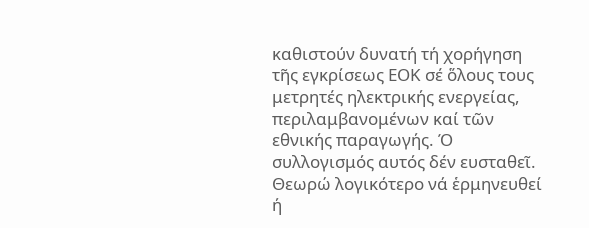καθιστούν δυνατή τή χορήγηση τῆς εγκρίσεως ΕΟΚ σέ ὅλους τους μετρητές ηλεκτρικής ενεργείας, περιλαμβανομένων καί τῶν εθνικής παραγωγής. Ό συλλογισμός αυτός δέν ευσταθεῖ. Θεωρώ λογικότερο νά ἑρμηνευθεί ή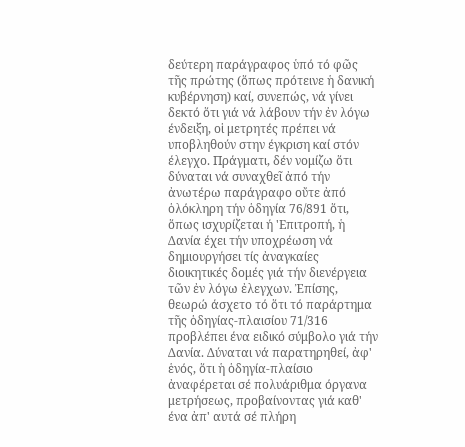δεύτερη παράγραφος ὑπό τό φῶς τῆς πρώτης (ὅπως πρότεινε ἡ δανική κυβέρνηση) καί, συνεπώς, νά γίνει δεκτό ὅτι γιά νά λάβουν τήν ἐν λόγω ένδειξη, οἱ μετρητές πρέπει νά υποβληθούν στην έγκριση καί στόν έλεγχο. Πράγματι, δέν νομίζω ὅτι δύναται νά συναχθεῖ ἀπό τήν ἀνωτέρω παράγραφο οὔτε ἀπό ὁλόκληρη τήν ὁδηγία 76/891 ὅτι, ὅπως ισχυρίζεται ή 'Επιτροπή, ἡ Δανία έχει τήν υποχρέωση νά δημιουργήσει τίς ἀναγκαίες διοικητικές δομές γιά τήν διενέργεια τῶν ἐν λόγω ἐλεγχων. Ἐπίσης, θεωρώ άσχετο τό ὅτι τό παράρτημα τῆς ὁδηγίας-πλαισίου 71/316 προβλέπει ένα ειδικό σύμβολο γιά τήν Δανία. Δύναται νά παρατηρηθεί, ἀφ' ἑνός, ὅτι ἡ ὁδηγία-πλαίσιο ἀναφέρεται σέ πολυάριθμα όργανα μετρήσεως, προβαίνοντας γιά καθ' ένα ἀπ' αυτά σέ πλήρη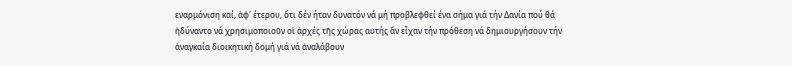εναρμόνιση καί, ἀφ' έτερου, ὅτι δέν ήταν δυνατόν νά μή προβλεφθεί ένα σήμα γιά τήν Δανία πού θά ἠδύναντο νά χρησιμοποιοῦν οἱ ἀρχές τῆς χώρας αυτής ἄν εἶχαν τήν πρόθεση νά δημιουργήσουν τήν ἀναγκαία διοικητική δομή γιά νά ἀναλάβουν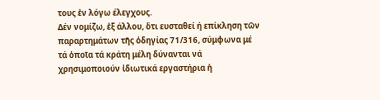τους ἐν λόγω έλεγχους.
Δέν νομίζω, ἐξ άλλου, ὅτι ευσταθεί ή επίκληση τῶν παραρτημάτων τῆς ὁδηγίας 71/316, σύμφωνα μέ τά ὁποῖα τά κράτη μέλη δύνανται νά χρησιμοποιούν ἰδιωτικά εργαστήρια ἡ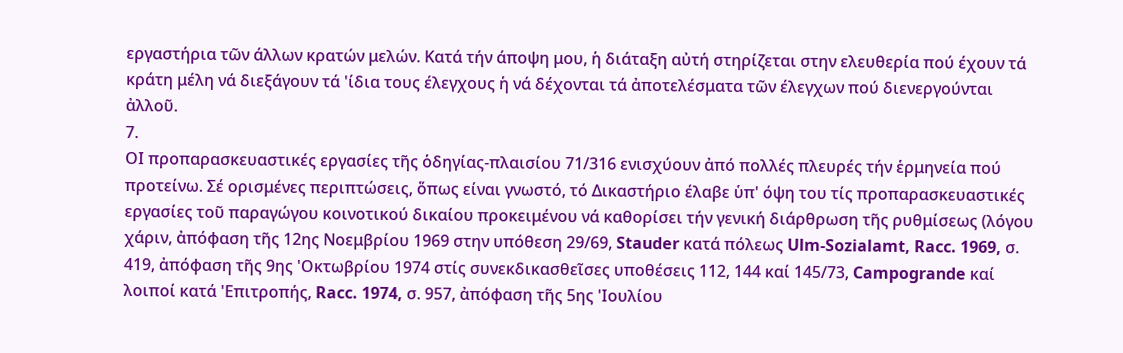εργαστήρια τῶν άλλων κρατών μελών. Κατά τήν άποψη μου, ἡ διάταξη αὐτή στηρίζεται στην ελευθερία πού έχουν τά κράτη μέλη νά διεξάγουν τά 'ίδια τους έλεγχους ἡ νά δέχονται τά ἀποτελέσματα τῶν έλεγχων πού διενεργούνται ἀλλοῦ.
7.
ΟΙ προπαρασκευαστικές εργασίες τῆς ὁδηγίας-πλαισίου 71/316 ενισχύουν ἀπό πολλές πλευρές τήν ἑρμηνεία πού προτείνω. Σέ ορισμένες περιπτώσεις, ὅπως είναι γνωστό, τό Δικαστήριο έλαβε ὑπ' όψη του τίς προπαρασκευαστικές εργασίες τοῦ παραγώγου κοινοτικού δικαίου προκειμένου νά καθορίσει τήν γενική διάρθρωση τῆς ρυθμίσεως (λόγου χάριν, ἀπόφαση τῆς 12ης Νοεμβρίου 1969 στην υπόθεση 29/69, Stauder κατά πόλεως Ulm-Sozialamt, Racc. 1969, σ. 419, ἀπόφαση τῆς 9ης 'Οκτωβρίου 1974 στίς συνεκδικασθεῖσες υποθέσεις 112, 144 καί 145/73, Campogrande καί λοιποί κατά 'Επιτροπής, Racc. 1974, σ. 957, ἀπόφαση τῆς 5ης 'Ιουλίου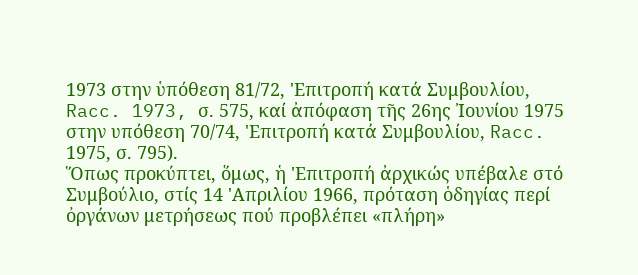1973 στην ὑπόθεση 81/72, 'Επιτροπή κατά Συμβουλίου, Racc. 1973, σ. 575, καί ἀπόφαση τῆς 26ης Ἰουνίου 1975 στην υπόθεση 70/74, 'Επιτροπή κατά Συμβουλίου, Racc. 1975, σ. 795).
Ὅπως προκύπτει, ὅμως, ἡ 'Επιτροπή ἀρχικώς υπέβαλε στό Συμβούλιο, στίς 14 'Απριλίου 1966, πρόταση ὁδηγίας περί ὀργάνων μετρήσεως πού προβλέπει «πλήρη»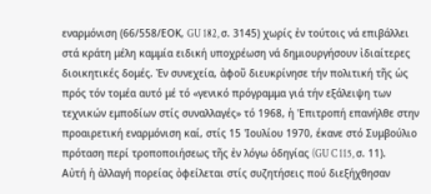εναρμόνιση (66/558/ΕΟΚ, GU 182, σ. 3145) χωρίς ἐν τούτοις νά επιβάλλει στά κράτη μέλη καμμία ειδική υποχρέωση νά δημιουργήσουν ἰδιαίτερες διοικητικές δομές. Ἐν συνεχεία, ἀφοῦ διευκρίνησε τήν πολιτική τῆς ὡς πρός τόν τομέα αυτό μέ τό «γενικό πρόγραμμα γιά τήν εξάλειψη των τεχνικών εμποδίων στίς συναλλαγές» τό 1968, ἡ 'Επιτροπή επανήλθε στην προαιρετική εναρμόνιση καί, στίς 15 'Ιουλίου 1970, έκανε στό Συμβούλιο πρόταση περί τροποποιήσεως τῆς ἐν λόγω ὁδηγίας (GU C 115, σ. 11). Αὐτή ἡ ἀλλαγή πορείας ὀφείλεται στίς συζητήσεις πού διεξήχθησαν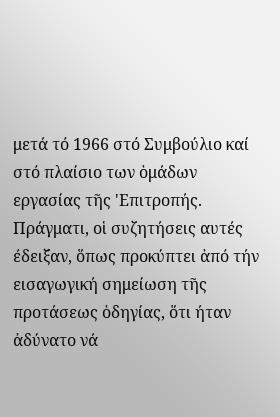μετά τό 1966 στό Συμβούλιο καί στό πλαίσιο των ὁμάδων εργασίας τῆς 'Επιτροπής. Πράγματι, οἱ συζητήσεις αυτές έδειξαν, ὅπως προκύπτει ἀπό τήν εισαγωγική σημείωση τῆς προτάσεως ὁδηγίας, ὅτι ήταν ἀδύνατο νά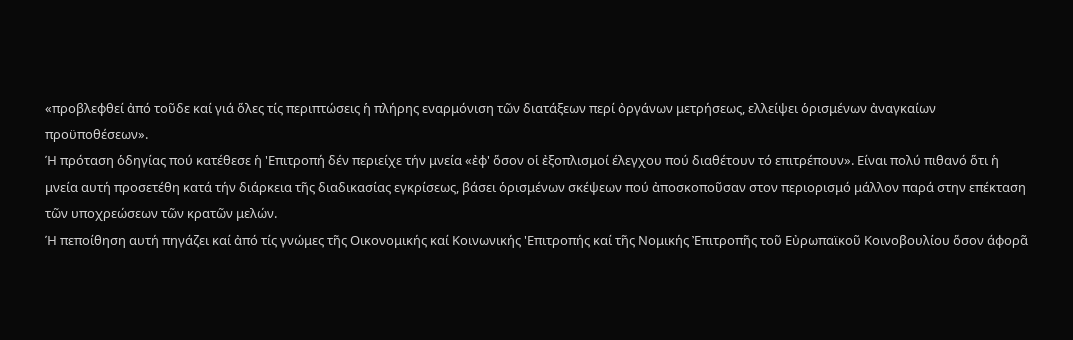«προβλεφθεί ἀπό τοῦδε καί γιά ὅλες τίς περιπτώσεις ἡ πλήρης εναρμόνιση τῶν διατάξεων περί ὀργάνων μετρήσεως, ελλείψει ὁρισμένων ἀναγκαίων προϋποθέσεων».
Ή πρόταση ὁδηγίας πού κατέθεσε ἡ 'Επιτροπή δέν περιείχε τήν μνεία «ἐφ' ὅσον οἱ ἐξοπλισμοί έλεγχου πού διαθέτουν τό επιτρέπουν». Είναι πολύ πιθανό ὅτι ἡ μνεία αυτή προσετέθη κατά τήν διάρκεια τῆς διαδικασίας εγκρίσεως, βάσει ὁρισμένων σκέψεων πού ἀποσκοποῦσαν στον περιορισμό μάλλον παρά στην επέκταση τῶν υποχρεώσεων τῶν κρατῶν μελών.
Ή πεποίθηση αυτή πηγάζει καί ἀπό τίς γνώμες τῆς Οικονομικής καί Κοινωνικής 'Επιτροπής καί τῆς Νομικής Ἐπιτροπῆς τοῦ Εὐρωπαϊκοῦ Κοινοβουλίου ὅσον άφορᾶ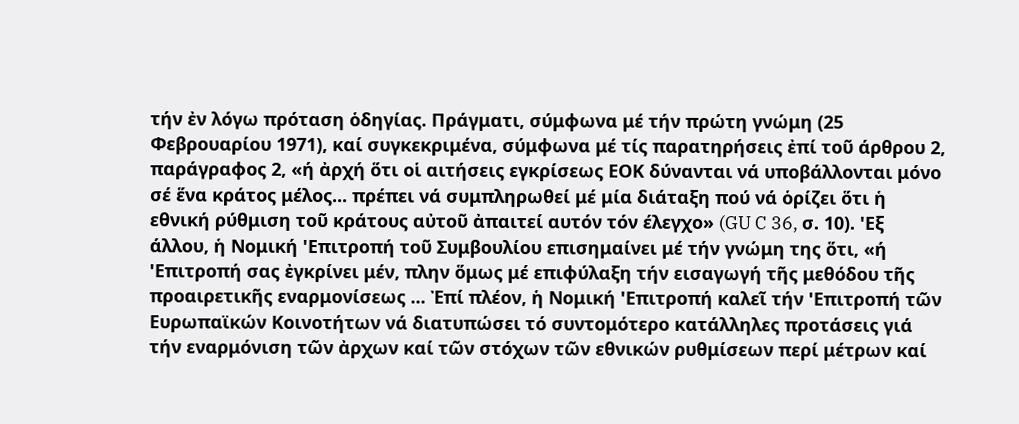τήν ἐν λόγω πρόταση ὁδηγίας. Πράγματι, σύμφωνα μέ τήν πρώτη γνώμη (25 Φεβρουαρίου 1971), καί συγκεκριμένα, σύμφωνα μέ τίς παρατηρήσεις ἐπί τοῦ άρθρου 2, παράγραφος 2, «ή ἀρχή ὅτι οἱ αιτήσεις εγκρίσεως ΕΟΚ δύνανται νά υποβάλλονται μόνο σέ ἕνα κράτος μέλος... πρέπει νά συμπληρωθεί μέ μία διάταξη πού νά ὁρίζει ὅτι ἡ εθνική ρύθμιση τοῦ κράτους αὐτοῦ ἀπαιτεί αυτόν τόν έλεγχο» (GU C 36, σ. 10). 'Εξ άλλου, ἡ Νομική 'Επιτροπή τοῦ Συμβουλίου επισημαίνει μέ τήν γνώμη της ὅτι, «ή 'Επιτροπή σας ἐγκρίνει μέν, πλην ὅμως μέ επιφύλαξη τήν εισαγωγή τῆς μεθόδου τῆς προαιρετικῆς εναρμονίσεως ... Ἐπί πλέον, ἡ Νομική 'Επιτροπή καλεῖ τήν 'Επιτροπή τῶν Ευρωπαϊκών Κοινοτήτων νά διατυπώσει τό συντομότερο κατάλληλες προτάσεις γιά τήν εναρμόνιση τῶν ἀρχων καί τῶν στόχων τῶν εθνικών ρυθμίσεων περί μέτρων καί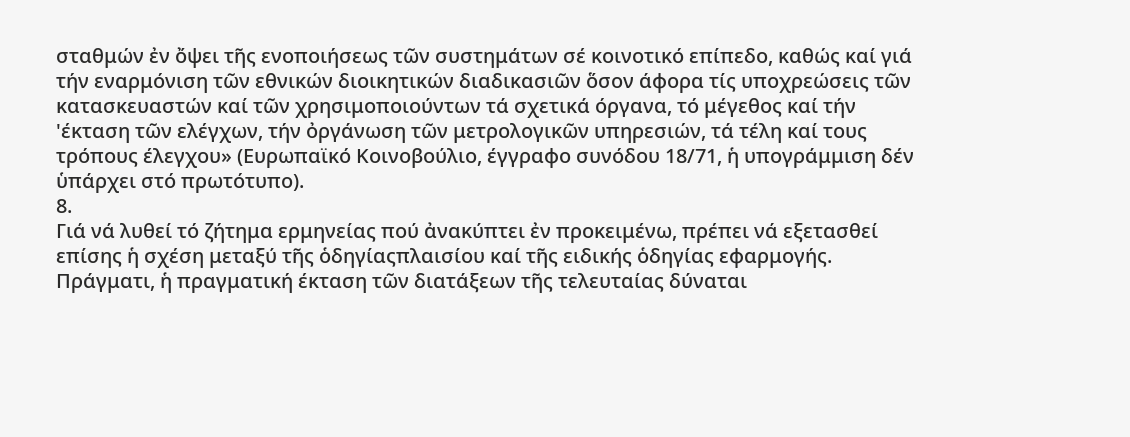σταθμών ἐν ὄψει τῆς ενοποιήσεως τῶν συστημάτων σέ κοινοτικό επίπεδο, καθώς καί γιά τήν εναρμόνιση τῶν εθνικών διοικητικών διαδικασιῶν ὅσον άφορα τίς υποχρεώσεις τῶν κατασκευαστών καί τῶν χρησιμοποιούντων τά σχετικά όργανα, τό μέγεθος καί τήν 'έκταση τῶν ελέγχων, τήν ὀργάνωση τῶν μετρολογικῶν υπηρεσιών, τά τέλη καί τους τρόπους έλεγχου» (Ευρωπαϊκό Κοινοβούλιο, έγγραφο συνόδου 18/71, ἡ υπογράμμιση δέν ὑπάρχει στό πρωτότυπο).
8.
Γιά νά λυθεί τό ζήτημα ερμηνείας πού ἀνακύπτει ἐν προκειμένω, πρέπει νά εξετασθεί επίσης ἡ σχέση μεταξύ τῆς ὁδηγίαςπλαισίου καί τῆς ειδικής ὁδηγίας εφαρμογής. Πράγματι, ἡ πραγματική έκταση τῶν διατάξεων τῆς τελευταίας δύναται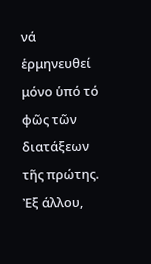νά ἑρμηνευθεί μόνο ὑπό τό φῶς τῶν διατάξεων
τῆς πρώτης. Ἐξ άλλου,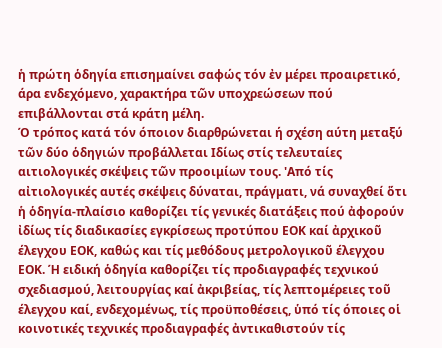ἡ πρώτη ὁδηγία επισημαίνει σαφώς τόν ἐν μέρει προαιρετικό, άρα ενδεχόμενο, χαρακτήρα τῶν υποχρεώσεων πού επιβάλλονται στά κράτη μέλη.
Ό τρόπος κατά τόν όποιον διαρθρώνεται ή σχέση αύτη μεταξύ τῶν δύο ὁδηγιών προβάλλεται Ιδίως στίς τελευταίες αιτιολογικές σκέψεις τῶν προοιμίων τους. 'Από τίς αἰτιολογικές αυτές σκέψεις δύναται, πράγματι, νά συναχθεί ὅτι ἡ ὁδηγία-πλαίσιο καθορίζει τίς γενικές διατάξεις πού ἀφορούν ἰδίως τίς διαδικασίες εγκρίσεως προτύπου ΕΟΚ καί ἀρχικοῦ έλεγχου ΕΟΚ, καθώς και τίς μεθόδους μετρολογικοῦ έλεγχου ΕΟΚ. Ή ειδική ὁδηγία καθορίζει τίς προδιαγραφές τεχνικού σχεδιασμού, λειτουργίας καί ἀκριβείας, τίς λεπτομέρειες τοῦ έλεγχου καί, ενδεχομένως, τίς προϋποθέσεις, ὑπό τίς όποιες οἱ κοινοτικές τεχνικές προδιαγραφές ἀντικαθιστούν τίς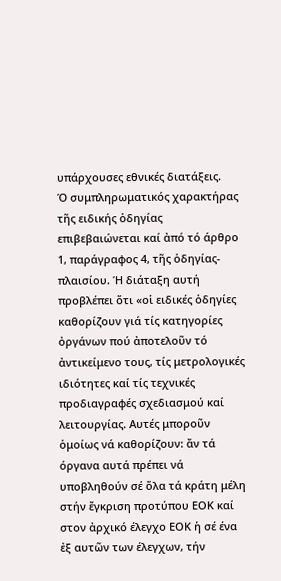υπάρχουσες εθνικές διατάξεις.
Ό συμπληρωματικός χαρακτήρας τῆς ειδικής ὁδηγίας επιβεβαιώνεται καί ἀπό τό άρθρο 1, παράγραφος 4, τῆς ὁδηγίας-πλαισίου. Ή διάταξη αυτή προβλέπει ὅτι «οἱ ειδικές ὁδηγίες καθορίζουν γιά τίς κατηγορίες ὀργάνων πού ἀποτελοῦν τό ἀντικείμενο τους, τίς μετρολογικές ιδιότητες καί τίς τεχνικές προδιαγραφές σχεδιασμού καί λειτουργίας. Αυτές μποροῦν ὁμοίως νά καθορίζουν: ἄν τά όργανα αυτά πρέπει νά υποβληθούν σέ ὅλα τά κράτη μέλη στήν ἔγκριση προτύπου ΕΟΚ καί στον ἀρχικό έλεγχο ΕΟΚ ἡ σέ ένα ἐξ αυτῶν των έλεγχων, τήν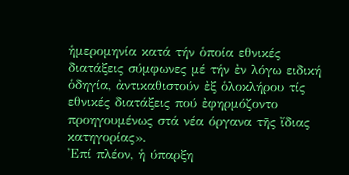ἡμερομηνία κατά τήν ὁποία εθνικές διατάξεις σύμφωνες μέ τήν ἐν λόγω ειδική ὁδηγία, ἀντικαθιστούν ἐξ ὁλοκλήρου τίς εθνικές διατάξεις πού ἐφηρμόζοντο προηγουμένως στά νέα όργανα τῆς ἴδιας κατηγορίας».
'Επί πλέον, ἡ ύπαρξη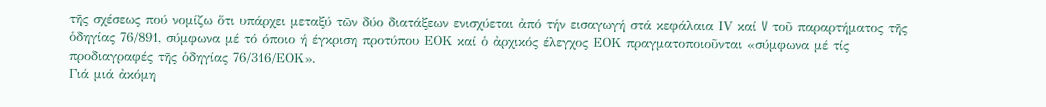τῆς σχέσεως πού νομίζω ὅτι υπάρχει μεταξύ τῶν δύο διατάξεων ενισχύεται ἀπό τήν εισαγωγή στά κεφάλαια ΙV καί V τοῦ παραρτήματος τῆς ὁδηγίας 76/891, σύμφωνα μέ τό όποιο ή έγκριση προτύπου ΕΟΚ καί ὁ ἀρχικός έλεγχος ΕΟΚ πραγματοποιοῦνται «σύμφωνα μέ τίς προδιαγραφές τῆς ὁδηγίας 76/316/ΕΟΚ».
Γιά μιά ἀκόμη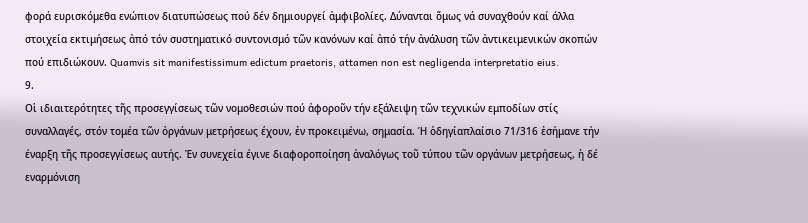φορά ευρισκόμεθα ενώπιον διατυπώσεως πού δέν δημιουργεί ἀμφιβολίες. Δύνανται ὅμως νά συναχθούν καί άλλα στοιχεία εκτιμήσεως ἀπό τόν συστηματικό συντονισμό τῶν κανόνων καί ἀπό τήν ἀνάλυση τῶν ἀντικειμενικών σκοπών πού επιδιώκουν. Quamvis sit manifestissimum edictum praetoris, attamen non est negligenda interpretatio eius.
9.
Οἱ ιδιαιτερότητες τῆς προσεγγίσεως τῶν νομοθεσιών πού ἀφοροῦν τήν εξάλειψη τῶν τεχνικών εμποδίων στίς συναλλαγές, στόν τομέα τῶν ὀργάνων μετρήσεως έχουν, ἐν προκειμένω, σημασία. Ή ὁδηγίαπλαίσιο 71/316 ἐσήμανε τήν έναρξη τῆς προσεγγίσεως αυτής. Ἐν συνεχεία έγινε διαφοροποίηση ἀναλόγως τοῦ τύπου τῶν οργάνων μετρήσεως, ἡ δέ εναρμόνιση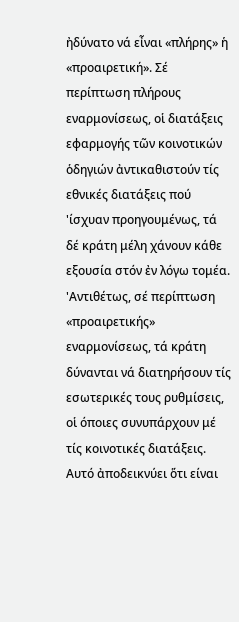ἠδύνατο νά εἶναι «πλήρης» ἡ «προαιρετική». Σέ περίπτωση πλήρους εναρμονίσεως, οἱ διατάξεις εφαρμογής τῶν κοινοτικών ὁδηγιών ἀντικαθιστούν τίς εθνικές διατάξεις πού 'ίσχυαν προηγουμένως, τά δέ κράτη μέλη χάνουν κάθε εξουσία στόν ἐν λόγω τομέα. 'Αντιθέτως, σέ περίπτωση «προαιρετικής» εναρμονίσεως, τά κράτη δύνανται νά διατηρήσουν τίς εσωτερικές τους ρυθμίσεις, οἱ όποιες συνυπάρχουν μέ τίς κοινοτικές διατάξεις. Αυτό ἀποδεικνύει ὅτι είναι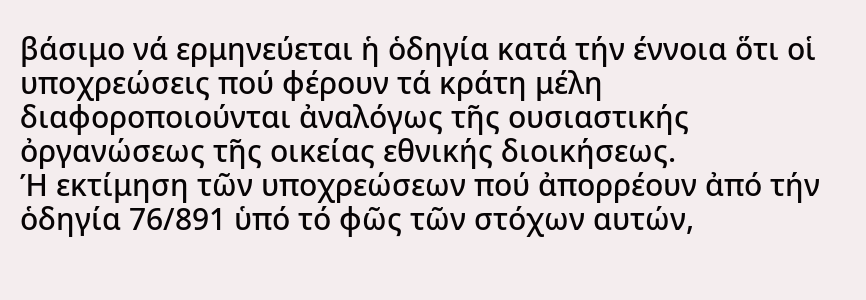βάσιμο νά ερμηνεύεται ἡ ὁδηγία κατά τήν έννοια ὅτι οἱ υποχρεώσεις πού φέρουν τά κράτη μέλη διαφοροποιούνται ἀναλόγως τῆς ουσιαστικής ὀργανώσεως τῆς οικείας εθνικής διοικήσεως.
Ή εκτίμηση τῶν υποχρεώσεων πού ἀπορρέουν ἀπό τήν ὁδηγία 76/891 ὑπό τό φῶς τῶν στόχων αυτών,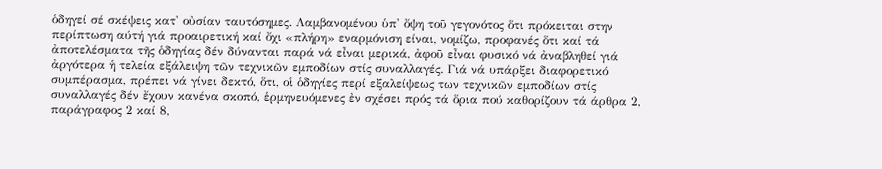ὁδηγεί σέ σκέψεις κατ' οὐσίαν ταυτόσημες. Λαμβανομένου ὑπ' ὄψη τοῦ γεγονότος ὅτι πρόκειται στην περίπτωση αύτή γιά προαιρετική καί ὄχι «πλήρη» εναρμόνιση είναι, νομίζω, προφανές ὅτι καί τά ἀποτελέσματα τῆς ὁδηγίας δέν δύνανται παρά νά εἶναι μερικά, ἀφοῦ εἶναι φυσικό νά ἀναβληθεί γιά ἀργότερα ἡ τελεία εξάλειψη τῶν τεχνικῶν εμποδίων στίς συναλλαγές. Γιά νά υπάρξει διαφορετικό συμπέρασμα, πρέπει νά γίνει δεκτό, ὅτι, οἱ ὁδηγίες περί εξαλείψεως των τεχνικῶν εμποδίων στίς συναλλαγές δέν ἔχουν κανένα σκοπό, ἑρμηνευόμενες ἐν σχέσει πρός τά ὅρια πού καθορίζουν τά άρθρα 2, παράγραφος 2 καί 8,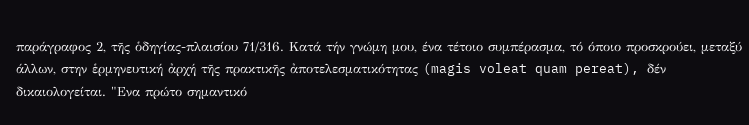παράγραφος 2, τῆς ὁδηγίας-πλαισίου 71/316. Κατά τήν γνώμη μου, ένα τέτοιο συμπέρασμα, τό όποιο προσκρούει, μεταξύ άλλων, στην ἑρμηνευτική ἀρχή τῆς πρακτικῆς ἀποτελεσματικότητας (magis voleat quam pereat), δέν δικαιολογείται. "Ενα πρώτο σημαντικό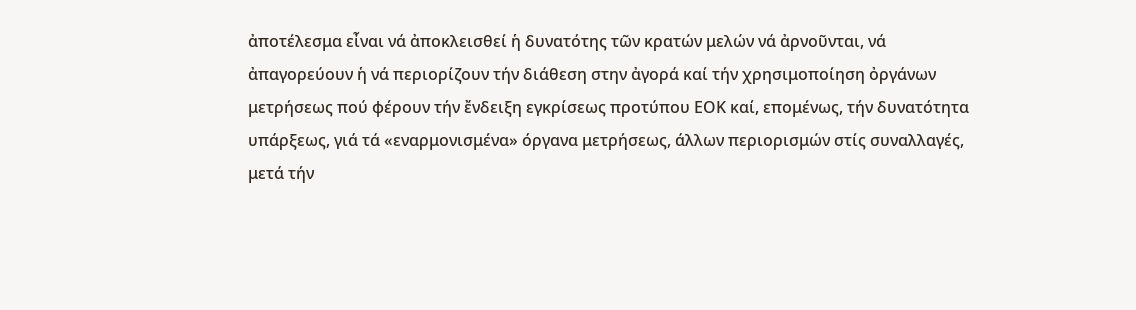ἀποτέλεσμα εἶναι νά ἀποκλεισθεί ἡ δυνατότης τῶν κρατών μελών νά ἀρνοῦνται, νά ἀπαγορεύουν ἡ νά περιορίζουν τήν διάθεση στην ἀγορά καί τήν χρησιμοποίηση ὀργάνων μετρήσεως πού φέρουν τήν ἔνδειξη εγκρίσεως προτύπου ΕΟΚ καί, επομένως, τήν δυνατότητα υπάρξεως, γιά τά «εναρμονισμένα» όργανα μετρήσεως, άλλων περιορισμών στίς συναλλαγές, μετά τήν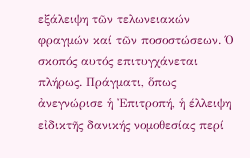εξάλειψη τῶν τελωνειακών φραγμών καί τῶν ποσοστώσεων. Ό σκοπός αυτός επιτυγχάνεται πλήρως. Πράγματι, ὅπως ἀνεγνώρισε ἡ Ἐπιτροπή, ἡ έλλειψη εἰδικτῆς δανικής νομοθεσίας περί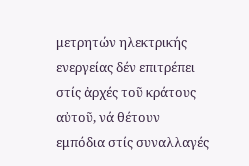μετρητών ηλεκτρικής ενεργείας δέν επιτρέπει στίς ἀρχές τοῦ κράτους αὐτοῦ, νά θέτουν εμπόδια στίς συναλλαγές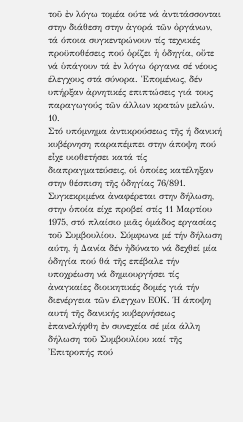τοῦ ἐν λόγω τομέα ούτε νά ἀντιτάσσονται στην διάθεση στην ἀγορά τῶν ὀργάνων, τά όποια συγκεντρώνουν τίς τεχνικές προϋποθέσεις πού ὁρίζει ἡ ὁδηγία, οὔτε νά ὑπάγουν τά ἐν λόγω όργανα σέ νέους έλεγχους στά σύνορα. Ἑπομένως, δέν υπήρξαν ἀρνητικές επιπτώσεις γιά τους παραγωγούς τῶν άλλων κρατών μελών.
10.
Στό υπόμνημα ἀντικρούσεως τῆς ή δανική κυβέρνηση παραπέμπει στην άποψη πού εἶχε υιοθετήσει κατά τίς διαπραγματεύσεις, οἱ ὁποίες κατέληξαν στην θέσπιση τῆς ὁδηγίας 76/891. Συγκεκριμένα ἀναφέρεται στην δήλωση, στην ὁποία είχε προβεί στίς 11 Μαρτίου 1975, στό πλαίσιο μιᾶς ὁμάδος εργασίας τοῦ Συμβουλίου. Σύμφωνα μέ τήν δήλωση αύτη, ἡ Δανία δέν ἠδύνατο νά δεχθεί μία ὁδηγία πού θά τῆς επέβαλε τήν υποχρέωση νά δημιουργήσει τίς ἀναγκαίες διοικητικές δομές γιά τήν διενέργεια τῶν έλεγχων ΕΟΚ. Ή άποψη αυτή τῆς δανικής κυβερνήσεως ἐπανελήφθη ἐν συνεχεία σέ μία άλλη δήλωση τοῦ Συμβουλίου καί τῆς 'Επιτροπής πού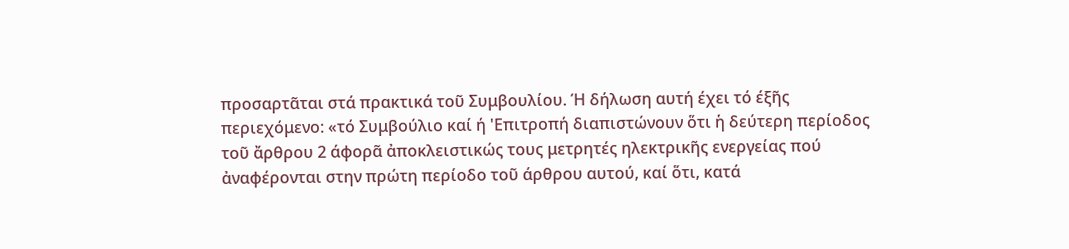προσαρτᾶται στά πρακτικά τοῦ Συμβουλίου. Ή δήλωση αυτή έχει τό έξῆς περιεχόμενο: «τό Συμβούλιο καί ή 'Επιτροπή διαπιστώνουν ὅτι ἡ δεύτερη περίοδος τοῦ ἄρθρου 2 άφορᾶ ἀποκλειστικώς τους μετρητές ηλεκτρικῆς ενεργείας πού ἀναφέρονται στην πρώτη περίοδο τοῦ άρθρου αυτού, καί ὅτι, κατά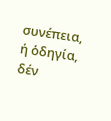συνέπεια, ή ὁδηγία, δέν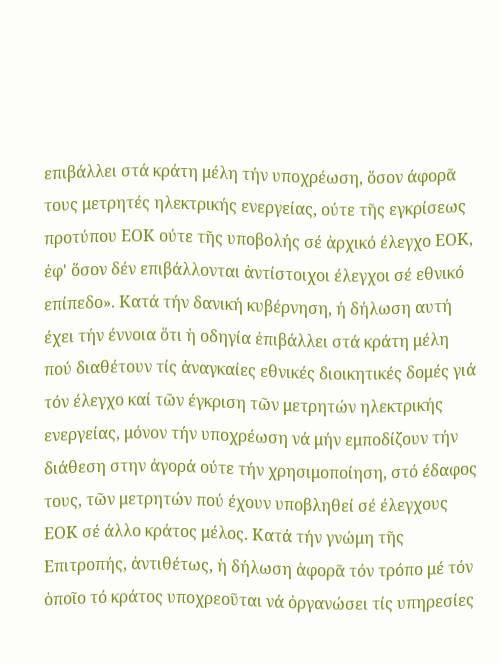επιβάλλει στά κράτη μέλη τήν υποχρέωση, ὅσον άφορᾶ τους μετρητές ηλεκτρικής ενεργείας, ούτε τῆς εγκρίσεως προτύπου ΕΟΚ ούτε τῆς υποβολής σέ ἀρχικό έλεγχο ΕΟΚ, ἐφ' ὅσον δέν επιβάλλονται ἀντίστοιχοι έλεγχοι σέ εθνικό επίπεδο». Κατά τήν δανική κυβέρνηση, ή δήλωση αυτή έχει τήν έννοια ὅτι ἡ οδηγία ἐπιβάλλει στά κράτη μέλη πού διαθέτουν τίς ἀναγκαίες εθνικές διοικητικές δομές γιά τόν έλεγχο καί τῶν έγκριση τῶν μετρητών ηλεκτρικής ενεργείας, μόνον τήν υποχρέωση νά μήν εμποδίζουν τήν διάθεση στην ἀγορά ούτε τήν χρησιμοποίηση, στό έδαφος τους, τῶν μετρητών πού έχουν υποβληθεί σέ έλεγχους ΕΟΚ σέ άλλο κράτος μέλος. Κατά τήν γνώμη τῆς Επιτροπής, ἀντιθέτως, ἡ δήλωση ἀφορᾶ τόν τρόπο μέ τόν ὁποῖο τό κράτος υποχρεοῦται νά ὀργανώσει τίς υπηρεσίες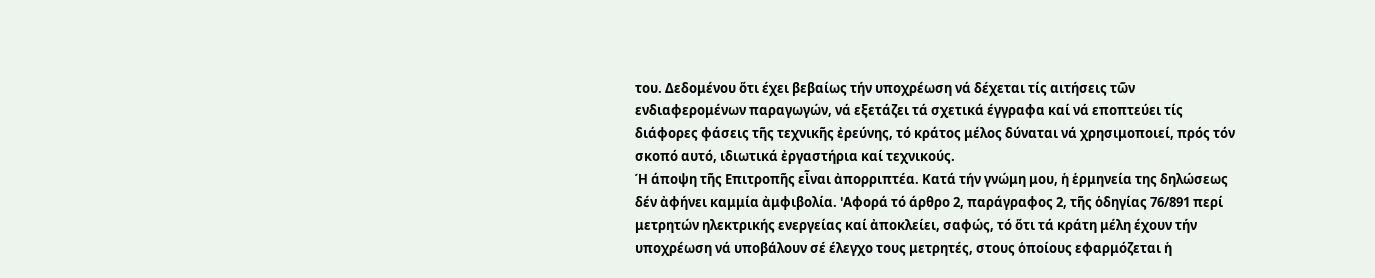του. Δεδομένου ὅτι έχει βεβαίως τήν υποχρέωση νά δέχεται τίς αιτήσεις τῶν ενδιαφερομένων παραγωγών, νά εξετάζει τά σχετικά έγγραφα καί νά εποπτεύει τίς διάφορες φάσεις τῆς τεχνικῆς ἐρεύνης, τό κράτος μέλος δύναται νά χρησιμοποιεί, πρός τόν σκοπό αυτό, ιδιωτικά ἐργαστήρια καί τεχνικούς.
Ή άποψη τῆς Επιτροπῆς εἶναι ἀπορριπτέα. Κατά τήν γνώμη μου, ἡ ἑρμηνεία της δηλώσεως δέν ἀφήνει καμμία ἀμφιβολία. 'Αφορά τό άρθρο 2, παράγραφος 2, τῆς ὁδηγίας 76/891 περί μετρητών ηλεκτρικής ενεργείας καί ἀποκλείει, σαφώς, τό ὅτι τά κράτη μέλη έχουν τήν υποχρέωση νά υποβάλουν σέ έλεγχο τους μετρητές, στους ὁποίους εφαρμόζεται ἡ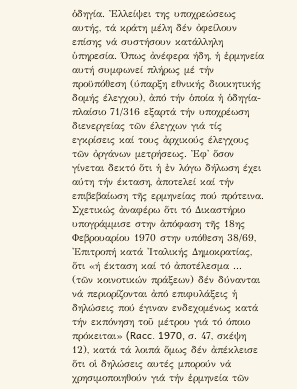ὁδηγία. Ἐλλείψει της υποχρεώσεως αυτής, τά κράτη μέλη δέν ὀφείλουν επίσης νά συστήσουν κατάλληλη ὑπηρεσία. Όπως ἀνέφερα ήδη, ἡ ἑρμηνεία αυτή συμφωνεί πλήρως μέ τήν προϋπόθεση (ύπαρξη εθνικής διοικητικής δομής έλεγχου), ἀπό τήν ὁποία ἡ ὁδηγία-πλαίσιο 71/316 εξαρτά τήν υποχρέωση διενεργείας τῶν έλεγχων γιά τίς εγκρίσεις καί τους ἀρχικούς έλεγχους τῶν ὀργάνων μετρήσεως. Ἐφ' ὅσον γίνεται δεκτό ὅτι ἡ ἐν λόγω δήλωση έχει αύτη τήν έκταση, ἀποτελεί καί τήν επιβεβαίωση τῆς ερμηνείας πού πρότεινα. Σχετικώς ἀναφέρω ὅτι τό Δικαστήριο υπογράμμισε στην ἀπόφαση τῆς 18ης Φεβρουαρίου 1970 στην υπόθεση 38/69, 'Επιτροπή κατά 'Ιταλικής Δημοκρατίας, ὅτι «ή έκταση καί τό ἀποτέλεσμα ... (τῶν κοινοτικών πράξεων) δέν δύνανται νά περιορίζονται ἀπό επιφυλάξεις ἡ δηλώσεις πού έγιναν ενδεχομένως κατά τήν εκπόνηση τοῦ μέτρου γιά τό όποιο πρόκειται» (Racc. 1970, σ. 47, σκέψη 12), κατά τά λοιπά ὅμως δέν ἀπέκλεισε ὅτι οἱ δηλώσεις αυτές μπορούν νά χρησιμοποιηθούν γιά τήν ἑρμηνεία τῶν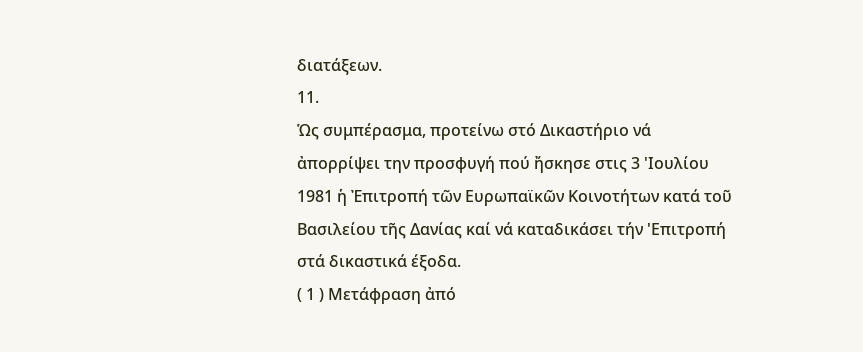διατάξεων.
11.
Ὡς συμπέρασμα, προτείνω στό Δικαστήριο νά ἀπορρίψει την προσφυγή πού ἤσκησε στις 3 'Ιουλίου 1981 ἡ Ἐπιτροπή τῶν Ευρωπαϊκῶν Κοινοτήτων κατά τοῦ Βασιλείου τῆς Δανίας καί νά καταδικάσει τήν 'Επιτροπή στά δικαστικά έξοδα.
( 1 ) Μετάφραση ἀπό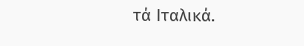τά Ιταλικά.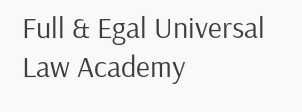Full & Egal Universal Law Academy